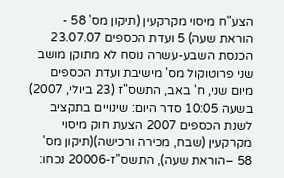הצע"ח מיסוי מקרקעין (תיקון מס' 58 - הוראת שעה) 5 ועדת הכספים 23.07.07 הכנסת השבע-עשרה נוסח לא מתוקן מושב שני פרוטוקול מס' מישיבת ועדת הכספים מיום שני, ח' באב, התשס"ז (23 ביולי, 2007) בשעה 10:05 סדר היום: שינויים בתקציב לשנת הכספים 2007 הצעת חוק מיסוי מקרקעין (שבח, מכירה ורכישה)(תיקון מס' 58 –הוראת שעה), התשס"ז-20006 נכחו: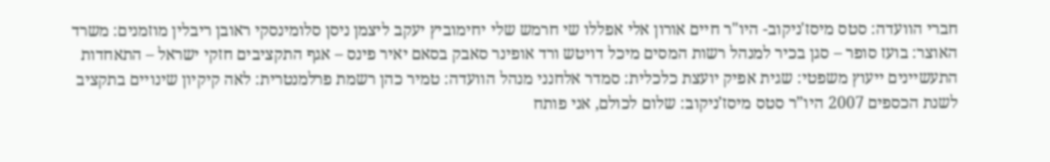חברי הוועדה: סטס מיסז'ניקוב- היו"ר חיים אורון אלי אפללו שי חרמש שלי יחימוביץ יעקב ליצמן ניסן סלומינסקי ראובן ריבלין מוזמנים: משרד האוצר: בועז סופר – סגן בכיר למנהל רשות המסים מיכל דויטש ורד אופינר סאבק בסאם יאיר פינס – אגף התקציבים חזקי ישראל – התאחדות התעשיינים ייעוץ משפטי: שגית אפיק יועצת כלכלית: סמדר אלחנני מנהל הוועדה: טמיר כהן רשמת פרלמנטרית: לאה קיקיון שינויים בתקציב לשנת הכספים 2007 היו”ר סטס מיסז’ניקוב: שלום לכולם, אני פותח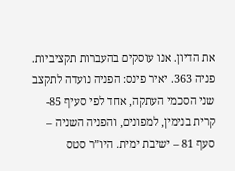את הדיון. אנו עוסקים בהעברות תקציביות. פניה 363. יאיר פינס: הפניה נועדה לתקצב שני הסכמי העתקה, אחד לפי סעיף 85- קרית בנימין, למפונים, והפניה השניה – סעף 81 – ישיבת ימית. היו”ר סטס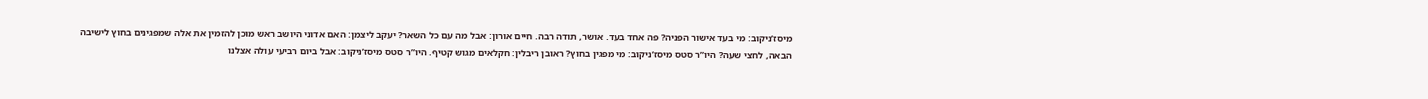מיסז’ניקוב: מי בעד אישור הפניה? פה אחד בעד. אושר, תודה רבה. חיים אורון: אבל מה עם כל השאר? יעקב ליצמן: האם אדוני היושב ראש מוכן להזמין את אלה שמפגינים בחוץ לישיבה הבאה, לחצי שעה? היו”ר סטס מיסז’ניקוב: מי מפגין בחוץ? ראובן ריבלין: חקלאים מגוש קטיף. היו”ר סטס מיסז’ניקוב: אבל ביום רביעי עולה אצלנו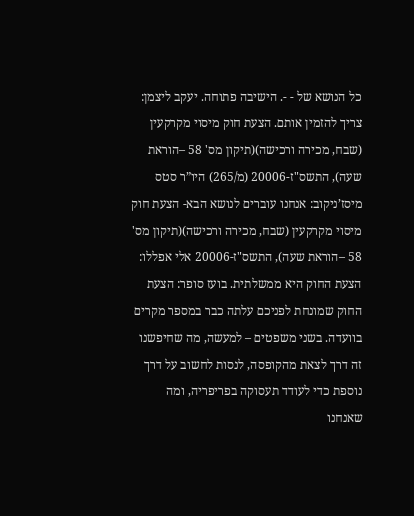כל הנושא של - -. הישיבה פתוחה. יעקב ליצמן: צריך להזמין אותם. הצעת חוק מיסוי מקרקעין (שבח, מכירה ורכישה)(תיקון מס' 58 –הוראת שעה), התשס"ז-20006 (מ/265) היו”ר סטס מיסז’ניקוב: אנחנו עוברים לנושא הבא- הצעת חוק מיסוי מקרקעין (שבח, מכירה ורכישה)(תיקון מס' 58 –הוראת שעה), התשס"ז-20006 אלי אפללו: הצעת החוק היא ממשלתית. בועז סופר: הצעת החוק שמונחת לפניכם עלתה כבר במספר מקרים בוועדה. בשני משפטים – למעשה, מה שחיפשנו זה דרך לצאת מהקופסה, לנסות לחשוב על דרך נוספת כדי לעודד תעסוקה בפריפריה, ומה שאנחנו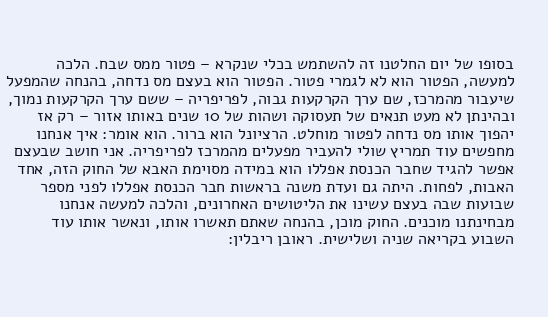בסופו של יום החלטנו זה להשתמש בכלי שנקרא – פטור ממס שבח. הלכה למעשה, הפטור הוא לא לגמרי פטור. הפטור הוא בעצם מס נדחה, בהנחה שהמפעל שיעבור מהמרכז, שם ערך הקרקעות גבוה, לפריפריה – ששם ערך הקרקעות נמוך, ובהינתן לא מעט תנאים של תעסוקה ושהות של 10 שנים באותו אזור – רק אז יהפוך אותו מס נדחה לפטור מוחלט. הרציונל הוא ברור. הוא אומר: איך אנחנו מחפשים עוד תמריץ שולי להעביר מפעלים מהמרכז לפריפריה. אני חושב שבעצם אפשר להגיד שחבר הכנסת אפללו הוא במידה מסוימת האבא של החוק הזה, אחד האבות, לפחות. היתה גם ועדת משנה בראשות חבר הכנסת אפללו לפני מספר שבועות שבה בעצם עשינו את הליטושים האחרונים, והלכה למעשה אנחנו מבחינתנו מוכנים. החוק מוכן, בהנחה שאתם תאשרו אותו, ונאשר אותו עוד השבוע בקריאה שניה ושלישית. ראובן ריבלין: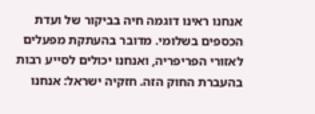אנחנו ראינו דוגמה חיה בביקור של ועדת הכספים בשלומי. מדובר בהעתקת מפעלים לאזורי הפריפריה, ואנחנו יכולים לסייע רבות בהעברת החוק הזה. חזקיה ישראל: אנחנו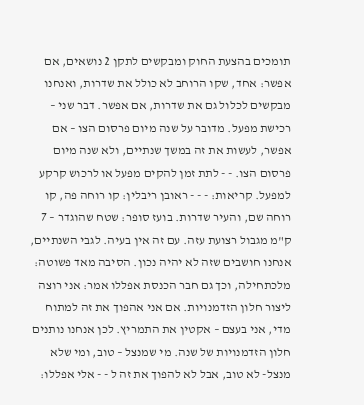תומכים בהצעת החוק ומבקשים לתקן 2 נושאים, אם אפשר: אחד, שקו הרוחב לא כולל את שדרות, ואנחנו מבקשים לכלול גם את שדרות, אם אפשר. דבר שני – רכישת מפעל. מדובר על שנה מיום פרסום הצו – אם אפשר, לעשות את זה במשך שנתיים, ולא שנה מיום פרסום הצו. - - לתת זמן להקים מפעל או לרכוש קרקע למפעל. קריאות: - - - ראובן ריבלין: קו רוחה פה, קו רוחה שם, והעיר שדרות. בועז סופר: שטח שהוגדר – 7 ק"מ מגבול רצועת עזה. עם זה אין בעיה. לגבי השנתיים, אנחנו חושבים שזה לא יהיה נכון. הסיבה מאד פשוטה: מלכתחילה, וכך גם חבר הכנסת אפללו אמר: אני רוצה ליצור חלון הזדמנויות. אם אני אהפוך את זה למתוח מדי, אני בעצם – אקטין את התמריץ. לכן אנחנו נותנים חלון הזדמנויות של שנה. מי שמנצל – טוב, ומי שלא מנצל- לא טוב, אבל לא להפוך את זה ל - - אלי אפללו: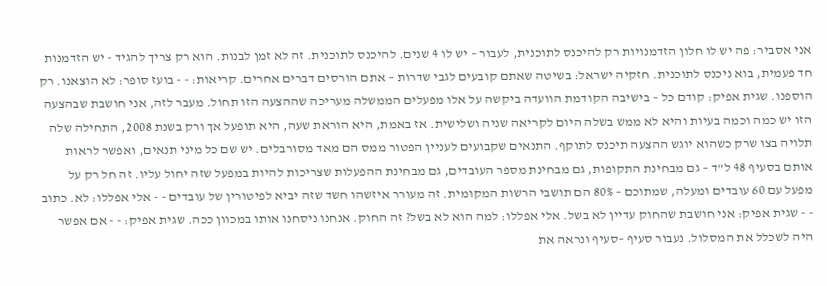אני אסביר: פה יש לו חלון הזדמנויות רק להיכנס לתוכנית, לעבור – יש לו 4 שנים. להיכנס לתוכנית. זה לא זמן לבנות. הוא רק צריך להגיד - יש הזדמנות חד פעמית, בוא ניכנס לתוכנית. חזקיה ישראל: בשיטה שאתם קובעים לגבי שדרות – אתם הורסים דברים אחרים. קריאות: - - בועז סופר: לא הוצאנו. רק הוספנו. שגית אפיק: קודם כל – בישיבה הקודמת הוועדה ביקשה על אלו מפעלים הממשלה מעריכה שההצעה הזו תחול. מעבר לזה, אני חושבת שבהצעה הזו יש כמה וכמה בעיות והיא לא ממש בשלה היום לקריאה שניה ושלישית. אז באמת, היא הוראת שעה, היא תופעל אך ורק בשנת 2008, התחילה שלה תלויה בצו שרק כשהוא יוגש ההצעה תיכנס לתוקף. התנאים שקבועים לעניין הפטור ממס הם מאד מסורבלים. יש שם כל מיני תנאים, ואפשר לראות אותם בסעיף 48 ל"ד – גם מבחינת התקופות, גם מבחינת מספר העובדים, גם מבחינת ההפעלות שצריכות להיות במפעל שזה יחול עליו. זה חל רק על מפעל עם 60 עובדים ומעלה, שמתוכם – 80% הם תושבי הרשות המקומית. זה מעורר איזשהו חשד שזה יביא לפיטורין של עובדים - - אלי אפללו: לא. כתוב - - שגית אפיק: אני חושבת שהחוק עדיין לא בשל. אלי אפללו: למה הוא לא בשל? זה החוק. אנחנו ניסחנו אותו במכוון ככה. שגית אפיק: - - אם אפשר היה לשכלל את המסלול. נעבור סעיף –סעיף ונראה את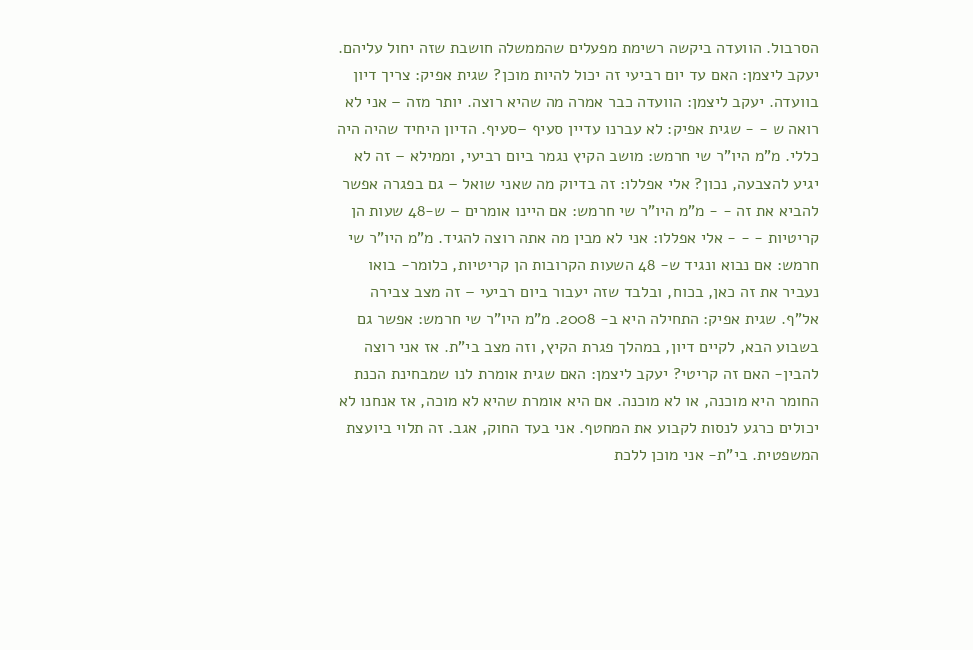הסרבול. הוועדה ביקשה רשימת מפעלים שהממשלה חושבת שזה יחול עליהם. יעקב ליצמן: האם עד יום רביעי זה יכול להיות מוכן? שגית אפיק: צריך דיון בוועדה. יעקב ליצמן: הוועדה כבר אמרה מה שהיא רוצה. יותר מזה – אני לא רואה ש - - שגית אפיק: לא עברנו עדיין סעיף –סעיף. הדיון היחיד שהיה היה כללי. מ"מ היו"ר שי חרמש: מושב הקיץ נגמר ביום רביעי, וממילא – זה לא יגיע להצבעה, נכון? אלי אפללו: זה בדיוק מה שאני שואל – גם בפגרה אפשר להביא את זה - - מ"מ היו"ר שי חרמש: אם היינו אומרים – ש-48 שעות הן קריטיות - - - אלי אפללו: אני לא מבין מה אתה רוצה להגיד. מ"מ היו"ר שי חרמש: אם נבוא ונגיד ש- 48 השעות הקרובות הן קריטיות, כלומר- בואו נעביר את זה כאן, בכוח, ובלבד שזה יעבור ביום רביעי – זה מצב צבירה אל"ף. שגית אפיק: התחילה היא ב- 2008. מ"מ היו"ר שי חרמש: אפשר גם בשבוע הבא, לקיים דיון, במהלך פגרת הקיץ, וזה מצב בי"ת. אז אני רוצה להבין- האם זה קריטי? יעקב ליצמן: האם שגית אומרת לנו שמבחינת הכנת החומר היא מוכנה, או לא מוכנה. אם היא אומרת שהיא לא מוכה, אז אנחנו לא יכולים כרגע לנסות לקבוע את המחטף. אני בעד החוק, אגב. זה תלוי ביועצת המשפטית. בי"ת- אני מוכן ללכת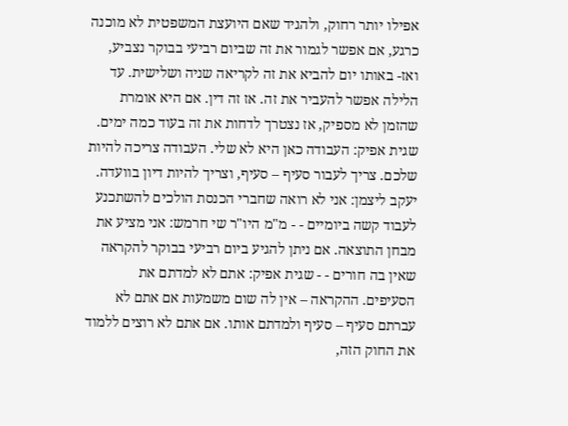אפילו יותר רחוק, ולהגיד שאם היועצת המשפטית לא מוכנה כרגע, אם אפשר לגמור את זה שביום רביעי בבוקר נצביע, ואז- באותו יום להביא את זה לקריאה שניה ושלישית. עד הלילה אפשר להעביר את זה. אז זה דין. אם היא אומרת שהזמן לא מספיק, אז נצטרך לדחות את זה בעוד כמה ימים. שגית אפיק: העבודה כאן היא לא שלי. העבודה צריכה להיות שלכם. צריך לעבור סעיף – סעיף, וצריך להיות דיון בוועדה. יעקב ליצמן: אני לא רואה שחברי הכנסת הולכים להשתכנע לעבוד קשה ביומיים - - מ"מ היו"ר שי חרמש: אני מציע את מבחן התוצאה. אם ניתן להגיע ביום רביעי בבוקר להקראה שאין בה חורים - - שגית אפיק: אתם לא למדתם את הסעיפים. ההקראה – אין לה שום משמעות אם אתם לא עברתם סעיף – סעיף ולמדתם אותו. אם אתם לא רוצים ללמוד את החוק הזה,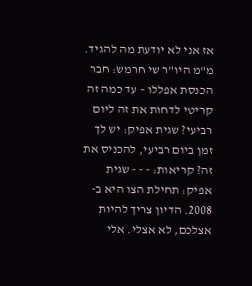אז אני לא יודעת מה להגיד. מ"מ היו"ר שי חרמש: חבר הכנסת אפללו – עד כמה זה קריטי לדחות את זה ליום רביעי? שגית אפיק: יש לך זמן ביום רביעי, להכניס את זה? קריאות: - - - שגית אפיק: תחילת הצו היא ב- 2008. הדיון צריך להיות אצלכם, לא אצלי. אלי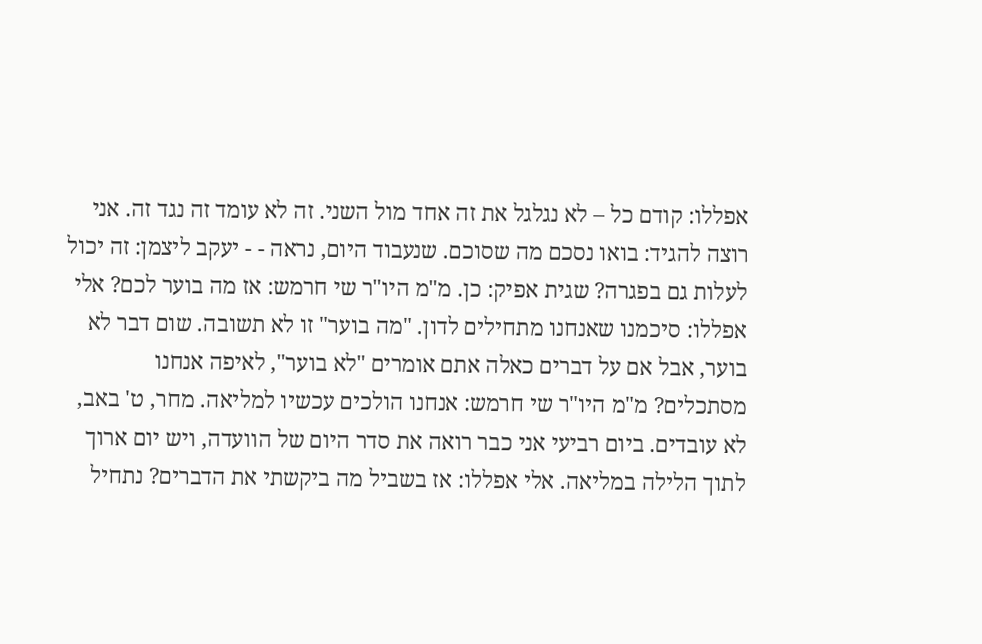אפללו: קודם כל – לא נגלגל את זה אחד מול השני. זה לא עומד זה נגד זה. אני רוצה להגיד: בואו נסכם מה שסוכם. שנעבוד היום, נראה - - יעקב ליצמן: זה יכול לעלות גם בפגרה? שגית אפיק: כן. מ"מ היו"ר שי חרמש: אז מה בוער לכם? אלי אפללו: סיכמנו שאנחנו מתחילים לדון. "מה בוער" זו לא תשובה. שום דבר לא בוער, אבל אם על דברים כאלה אתם אומרים "לא בוער", לאיפה אנחנו מסתכלים? מ"מ היו"ר שי חרמש: אנחנו הולכים עכשיו למליאה. מחר, ט' באב, לא עובדים. ביום רביעי אני כבר רואה את סדר היום של הוועדה, ויש יום ארוך לתוך הלילה במליאה. אלי אפללו: אז בשביל מה ביקשתי את הדברים? נתחיל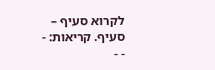לקרוא סעיף – סעיף. קריאות: - - -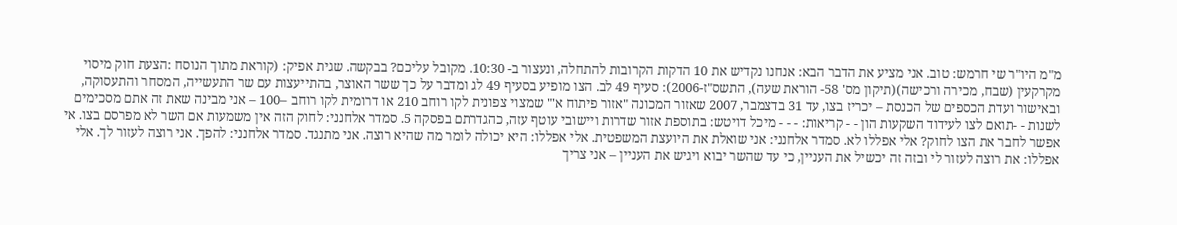מ"מ היו"ר שי חרמש: טוב. אני מציע את הדבר הבא: אנחנו נקדיש את 10 הדקות הקרובות להתחלה, ונעצור ב- 10:30. מקובל עליכם? בבקשה. שגית אפיק: (קוראת מתוך הנוסח :הצעת חוק מיסוי מקרקעין (שבח, מכירה ורכישה)(תיקון מס' 58- הוראת שעה), התשס"ז-2006): סעיף 49 לב. הצו מופיע בסעיף 49 לג ומדבר על כך ששר האוצר, בהתייעצות עם שר התעשייה, המסחר והתעסוקה, ובאישור ועדת הכספים של הכנסת – יכריז בצו, עד 31 בדצמבר, 2007 שאזור המכונה "אזור פיתוח א'" שמצוי צפונית לקו רוחב 210 או דרומית לקו רוחב –100 – אני מבינה שאת זה אתם מסכימים לשנות - -תואם לצו לעידוד השקעות הון - - קריאות: - - - מיכל דויטש: בתוספת אזור שדרות ויישובי עוטף עזה, כהגדרתם בפסקה 5. סמדר אלחנני: לחוק הזה אין משמעות אם השר לא מפרסם בצו. אי אפשר לחבר את הצו לחוק? אלי אפללו לא. סמדר אלחנני: אני שואלת את היועצת המשפטית. אלי אפללו: היא יכולה לומר מה שהיא רוצה. אני מתנגד. סמדר אלחנני: להפך. אני רוצה לעזור לך. אלי אפללו: את רוצה לעזור לי ובזה זה יכשיל את העניין, כי עד שהשר יבוא ויגיש את העניין – אני צריך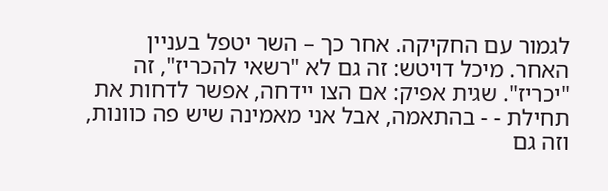לגמור עם החקיקה. אחר כך – השר יטפל בעניין האחר. מיכל דויטש: זה גם לא "רשאי להכריז", זה "יכריז". שגית אפיק: אם הצו יידחה, אפשר לדחות את תחילת - - בהתאמה, אבל אני מאמינה שיש פה כוונות, וזה גם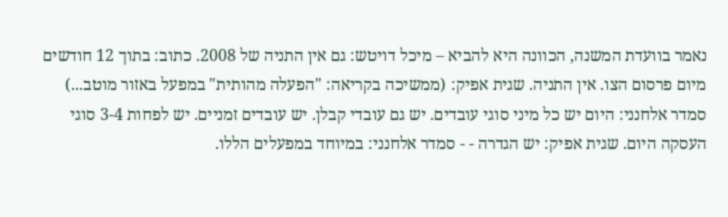נאמר בוועדת המשנה, הכוונה היא להביא – מיכל דויטש: גם אין התניה של 2008. כתוב: בתוך 12 חודשים מיום פרסום הצו. אין התניה. שגית אפיק: (ממשיכה בקריאה: "הפעלה מהותית" במפעל באזור מוטב...) סמדר אלחנני: היום יש כל מיני סוגי עובדים. יש גם עובדי קבלן. יש עובדים זמניים. יש לפחות 3-4 סוגי העסקה היום. שגית אפיק: יש הגדרה - - סמדר אלחנני: במיוחד במפעלים הללו.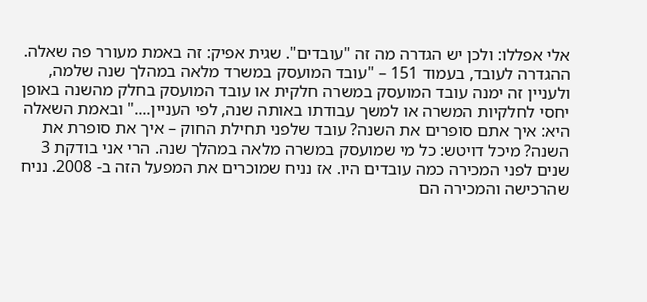אלי אפללו: ולכן יש הגדרה מה זה "עובדים". שגית אפיק: זה באמת מעורר פה שאלה. ההגדרה לעובד, בעמוד 151 – "עובד המועסק במשרד מלאה במהלך שנה שלמה, ולעניין זה ימנה עובד המועסק במשרה חלקית או עובד המועסק בחלק מהשנה באופן יחסי לחלקיות המשרה או למשך עבודתו באותה שנה, לפי העניין...." ובאמת השאלה היא: איך אתם סופרים את השנה? עובד שלפני תחילת החוק – איך את סופרת את השנה? מיכל דויטש: כל מי שמועסק במשרה מלאה במהלך שנה. הרי אני בודקת 3 שנים לפני המכירה כמה עובדים היו. אז נניח שמוכרים את המפעל הזה ב- 2008. נניח שהרכישה והמכירה הם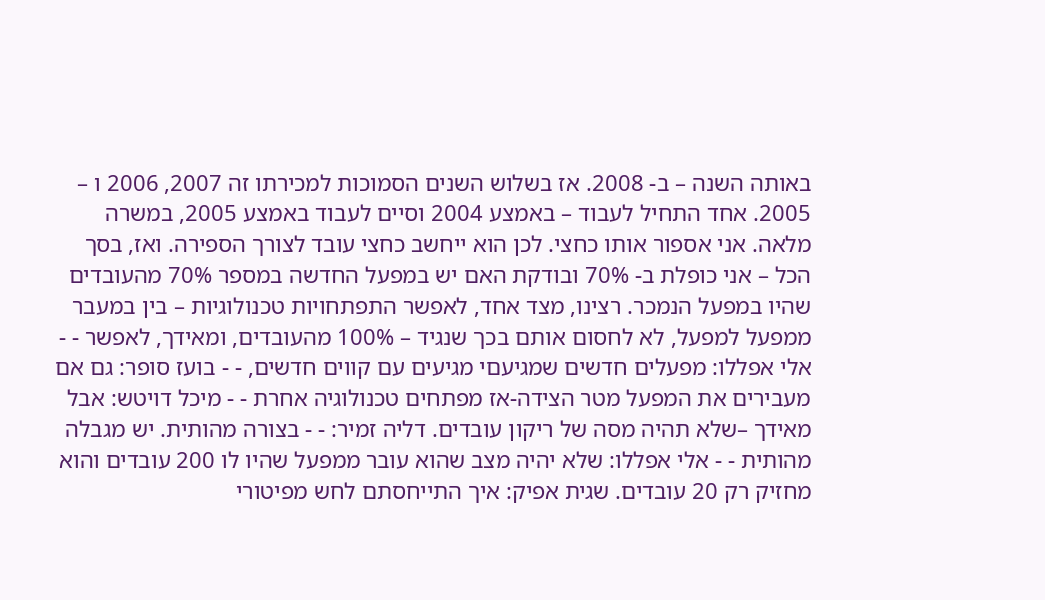באותה השנה – ב- 2008. אז בשלוש השנים הסמוכות למכירתו זה 2007, 2006 ו – 2005. אחד התחיל לעבוד – באמצע 2004 וסיים לעבוד באמצע 2005, במשרה מלאה. אני אספור אותו כחצי. לכן הוא ייחשב כחצי עובד לצורך הספירה. ואז, בסך הכל – אני כופלת ב- 70% ובודקת האם יש במפעל החדשה במספר 70% מהעובדים שהיו במפעל הנמכר. רצינו, מצד אחד, לאפשר התפתחויות טכנולוגיות – בין במעבר ממפעל למפעל, לא לחסום אותם בכך שנגיד – 100% מהעובדים, ומאידך, לאפשר - - אלי אפללו: מפעלים חדשים שמגיעםי מגיעים עם קווים חדשים, - - בועז סופר: גם אם מעבירים את המפעל מטר הצידה-אז מפתחים טכנולוגיה אחרת - - מיכל דויטש: אבל מאידך –שלא תהיה מסה של ריקון עובדים. דליה זמיר: - - בצורה מהותית. יש מגבלה מהותית - - אלי אפללו: שלא יהיה מצב שהוא עובר ממפעל שהיו לו 200 עובדים והוא מחזיק רק 20 עובדים. שגית אפיק: איך התייחסתם לחש מפיטורי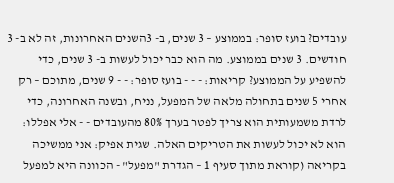עובדים? בועז סופר: בממוצע – 3 שנים, ב- 3השנים האחרונות, זה לא ב- 3 חודשים. 3 שנים בממוצע. מה הוא כבר יכול לעשות ב- 3 שנים, כדי להשפיע על הממוצע? קריאות: - - - בועז סופר: - - 9 שנים, מתוכם – רק אחרי 5 שנים בתחולה מלאה של המפעל, נניח, ובשנה האחרונה, כדי לרדת משמעותית הוא צריך לפטר בערך 80% מהעובדים - - אלי אפללו: הוא לא יכול לעשות את הטריקים האלה. שגית אפיק: אני ממשיכה בקריאה (קוראת מתוך סעיף 1 – הגדרת "מפעל" - הכוונה היא למפעל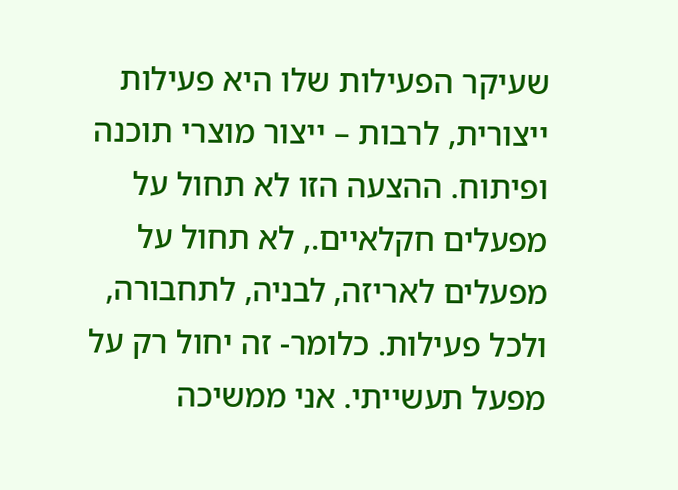שעיקר הפעילות שלו היא פעילות ייצורית, לרבות – ייצור מוצרי תוכנה ופיתוח. ההצעה הזו לא תחול על מפעלים חקלאיים., לא תחול על מפעלים לאריזה, לבניה, לתחבורה, ולכל פעילות. כלומר- זה יחול רק על מפעל תעשייתי. אני ממשיכה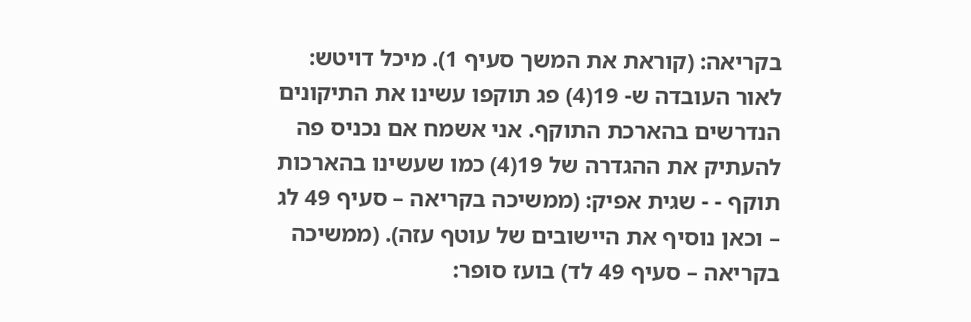בקריאה: (קוראת את המשך סעיף 1). מיכל דויטש: לאור העובדה ש- 19(4) פג תוקפו עשינו את התיקונים הנדרשים בהארכת התוקף. אני אשמח אם נכניס פה להעתיק את ההגדרה של 19(4) כמו שעשינו בהארכות תוקף - - שגית אפיק: (ממשיכה בקריאה – סעיף 49 לג – וכאן נוסיף את היישובים של עוטף עזה). (ממשיכה בקריאה – סעיף 49 לד) בועז סופר: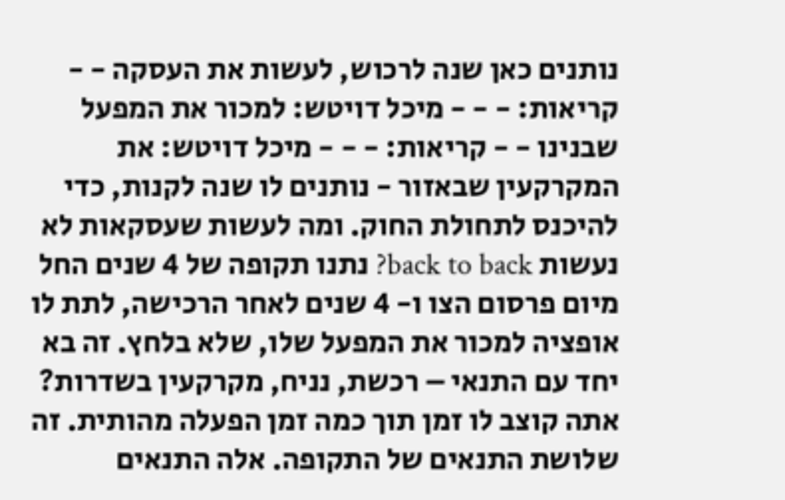נותנים כאן שנה לרכוש, לעשות את העסקה - - קריאות: - - - מיכל דויטש: למכור את המפעל שבנינו - - קריאות: - - - מיכל דויטש: את המקרקעין שבאזור - נותנים לו שנה לקנות, כדי להיכנס לתחולת החוק. ומה לעשות שעסקאות לא נעשות back to back? נתנו תקופה של 4 שנים החל מיום פרסום הצו ו- 4 שנים לאחר הרכישה, לתת לו אופציה למכור את המפעל שלו, שלא בלחץ. זה בא יחד עם התנאי – רכשת, נניח, מקרקעין בשדרות? אתה קוצב לו זמן תוך כמה זמן הפעלה מהותית. זה שלושת התנאים של התקופה. אלה התנאים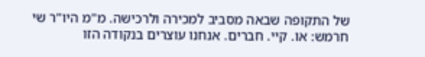של התקופה שבאה מסביב למכירה ולרכישה. מ"מ היו"ר שי חרמש: או. קיי. חברים. אנחנו עוצרים בנקודה הזו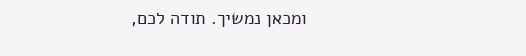ומכאן נמשיך. תודה לכם,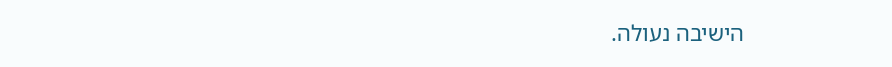הישיבה נעולה.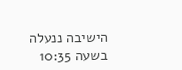הישיבה ננעלה בשעה 10:35